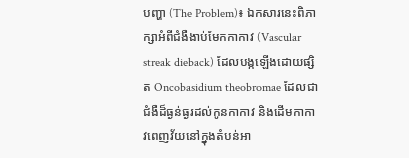បញ្ហា (The Problem)៖ ឯកសារនេះពិភាក្សាអំពីជំងឺងាប់មែកកាកាវ (Vascular streak dieback) ដែលបង្កឡើងដោយផ្សិត Oncobasidium theobromae ដែលជាជំងឺដ៏ធ្ងន់ធ្ងរដល់កូនកាកាវ និងដើមកាកាវពេញវ័យនៅក្នុងតំបន់អា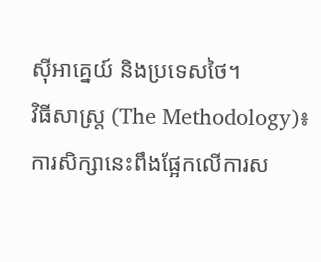ស៊ីអាគ្នេយ៍ និងប្រទេសថៃ។
វិធីសាស្ត្រ (The Methodology)៖ ការសិក្សានេះពឹងផ្អែកលើការស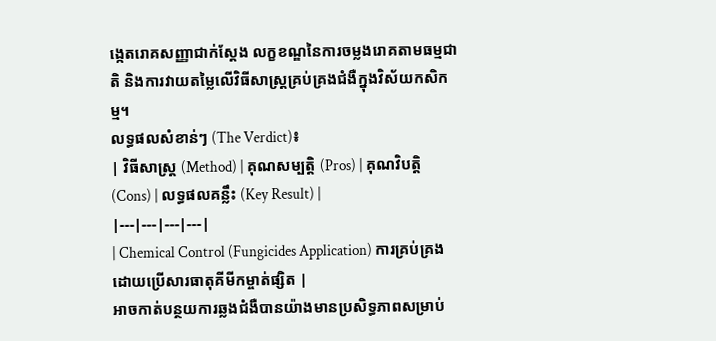ង្កេតរោគសញ្ញាជាក់ស្តែង លក្ខខណ្ឌនៃការចម្លងរោគតាមធម្មជាតិ និងការវាយតម្លៃលើវិធីសាស្ត្រគ្រប់គ្រងជំងឺក្នុងវិស័យកសិកម្ម។
លទ្ធផលសំខាន់ៗ (The Verdict)៖
| វិធីសាស្ត្រ (Method) | គុណសម្បត្តិ (Pros) | គុណវិបត្តិ (Cons) | លទ្ធផលគន្លឹះ (Key Result) |
|---|---|---|---|
| Chemical Control (Fungicides Application) ការគ្រប់គ្រងដោយប្រើសារធាតុគីមីកម្ចាត់ផ្សិត |
អាចកាត់បន្ថយការឆ្លងជំងឺបានយ៉ាងមានប្រសិទ្ធភាពសម្រាប់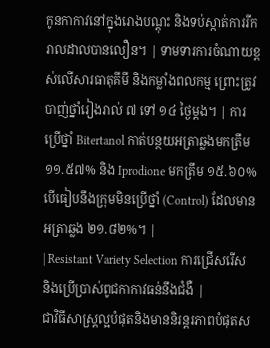កូនកាកាវនៅក្នុងរោងបណ្តុះ និងទប់ស្កាត់ការរីករាលដាលបានលឿន។ | ទាមទារការចំណាយខ្ពស់លើសារធាតុគីមី និងកម្លាំងពលកម្ម ព្រោះត្រូវបាញ់ថ្នាំរៀងរាល់ ៧ ទៅ ១៤ ថ្ងៃម្តង។ | ការប្រើថ្នាំ Bitertanol កាត់បន្ថយអត្រាឆ្លងមកត្រឹម ១១.៥៧% និង Iprodione មកត្រឹម ១៥.៦០% បើធៀបនឹងក្រុមមិនប្រើថ្នាំ (Control) ដែលមានអត្រាឆ្លង ២១.៨២%។ |
| Resistant Variety Selection ការជ្រើសរើស និងប្រើប្រាស់ពូជកាកាវធន់នឹងជំងឺ |
ជាវិធីសាស្ត្រល្អបំផុតនិងមាននិរន្តរភាពបំផុតស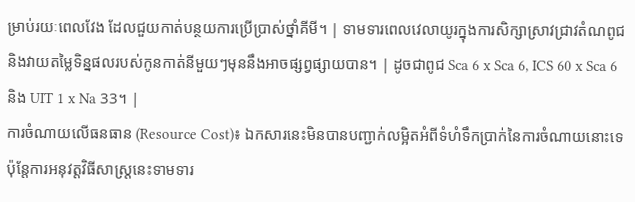ម្រាប់រយៈពេលវែង ដែលជួយកាត់បន្ថយការប្រើប្រាស់ថ្នាំគីមី។ | ទាមទារពេលវេលាយូរក្នុងការសិក្សាស្រាវជ្រាវតំណពូជ និងវាយតម្លៃទិន្នផលរបស់កូនកាត់នីមួយៗមុននឹងអាចផ្សព្វផ្សាយបាន។ | ដូចជាពូជ Sca 6 x Sca 6, ICS 60 x Sca 6 និង UIT 1 x Na 33។ |
ការចំណាយលើធនធាន (Resource Cost)៖ ឯកសារនេះមិនបានបញ្ជាក់លម្អិតអំពីទំហំទឹកប្រាក់នៃការចំណាយនោះទេ ប៉ុន្តែការអនុវត្តវិធីសាស្ត្រនេះទាមទារ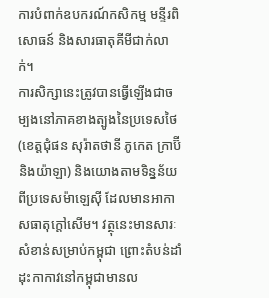ការបំពាក់ឧបករណ៍កសិកម្ម មន្ទីរពិសោធន៍ និងសារធាតុគីមីជាក់លាក់។
ការសិក្សានេះត្រូវបានធ្វើឡើងជាចម្បងនៅភាគខាងត្បូងនៃប្រទេសថៃ (ខេត្តជុំផន សុរ៉ាតថានី ភូកេត ក្រាប៊ី និងយ៉ាឡា) និងយោងតាមទិន្នន័យពីប្រទេសម៉ាឡេស៊ី ដែលមានអាកាសធាតុក្តៅសើម។ វត្ថុនេះមានសារៈសំខាន់សម្រាប់កម្ពុជា ព្រោះតំបន់ដាំដុះកាកាវនៅកម្ពុជាមានល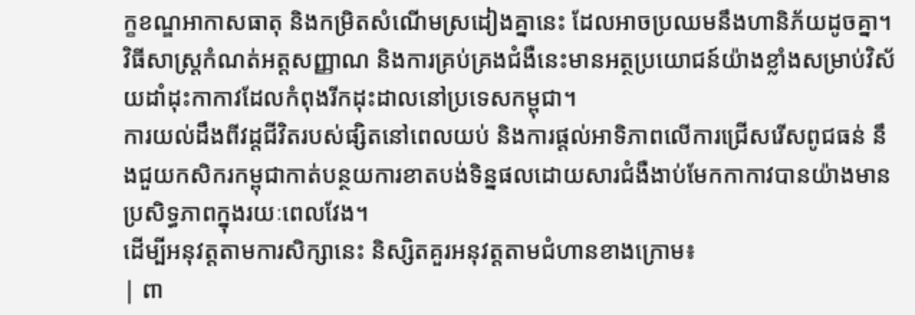ក្ខខណ្ឌអាកាសធាតុ និងកម្រិតសំណើមស្រដៀងគ្នានេះ ដែលអាចប្រឈមនឹងហានិភ័យដូចគ្នា។
វិធីសាស្ត្រកំណត់អត្តសញ្ញាណ និងការគ្រប់គ្រងជំងឺនេះមានអត្ថប្រយោជន៍យ៉ាងខ្លាំងសម្រាប់វិស័យដាំដុះកាកាវដែលកំពុងរីកដុះដាលនៅប្រទេសកម្ពុជា។
ការយល់ដឹងពីវដ្តជីវិតរបស់ផ្សិតនៅពេលយប់ និងការផ្តល់អាទិភាពលើការជ្រើសរើសពូជធន់ នឹងជួយកសិករកម្ពុជាកាត់បន្ថយការខាតបង់ទិន្នផលដោយសារជំងឺងាប់មែកកាកាវបានយ៉ាងមានប្រសិទ្ធភាពក្នុងរយៈពេលវែង។
ដើម្បីអនុវត្តតាមការសិក្សានេះ និស្សិតគួរអនុវត្តតាមជំហានខាងក្រោម៖
| ពា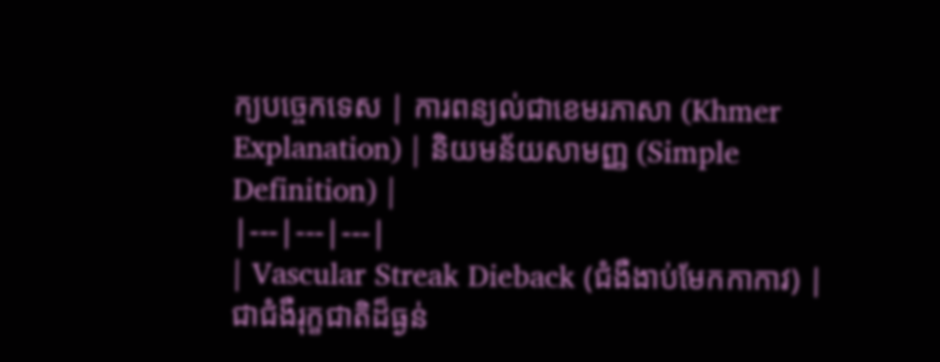ក្យបច្ចេកទេស | ការពន្យល់ជាខេមរភាសា (Khmer Explanation) | និយមន័យសាមញ្ញ (Simple Definition) |
|---|---|---|
| Vascular Streak Dieback (ជំងឺងាប់មែកកាកាវ) | ជាជំងឺរុក្ខជាតិដ៏ធ្ងន់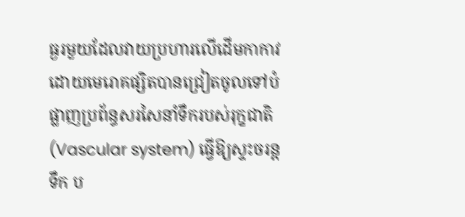ធ្ងរមួយដែលវាយប្រហារលើដើមកាកាវ ដោយមេរោគផ្សិតបានជ្រៀតចូលទៅបំផ្លាញប្រព័ន្ធសរសៃនាំទឹករបស់រុក្ខជាតិ (Vascular system) ធ្វើឱ្យស្ទះចរន្តទឹក ប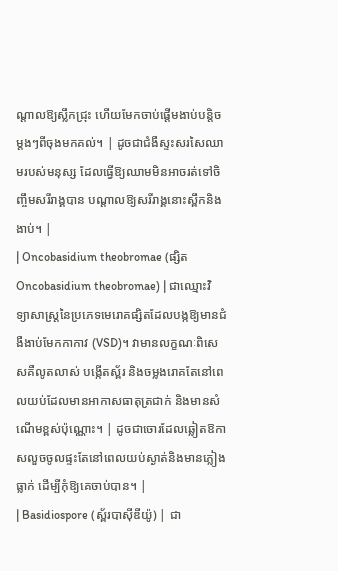ណ្តាលឱ្យស្លឹកជ្រុះ ហើយមែកចាប់ផ្តើមងាប់បន្តិចម្តងៗពីចុងមកគល់។ | ដូចជាជំងឺស្ទះសរសៃឈាមរបស់មនុស្ស ដែលធ្វើឱ្យឈាមមិនអាចរត់ទៅចិញ្ចឹមសរីរាង្គបាន បណ្តាលឱ្យសរីរាង្គនោះស្ពឹកនិងងាប់។ |
| Oncobasidium theobromae (ផ្សិត Oncobasidium theobromae) | ជាឈ្មោះវិទ្យាសាស្ត្រនៃប្រភេទមេរោគផ្សិតដែលបង្កឱ្យមានជំងឺងាប់មែកកាកាវ (VSD)។ វាមានលក្ខណៈពិសេសគឺលូតលាស់ បង្កើតស្ព័រ និងចម្លងរោគតែនៅពេលយប់ដែលមានអាកាសធាតុត្រជាក់ និងមានសំណើមខ្ពស់ប៉ុណ្ណោះ។ | ដូចជាចោរដែលឆ្លៀតឱកាសលួចចូលផ្ទះតែនៅពេលយប់ស្ងាត់និងមានភ្លៀងធ្លាក់ ដើម្បីកុំឱ្យគេចាប់បាន។ |
| Basidiospore (ស្ព័របាស៊ីឌីយ៉ូ) | ជា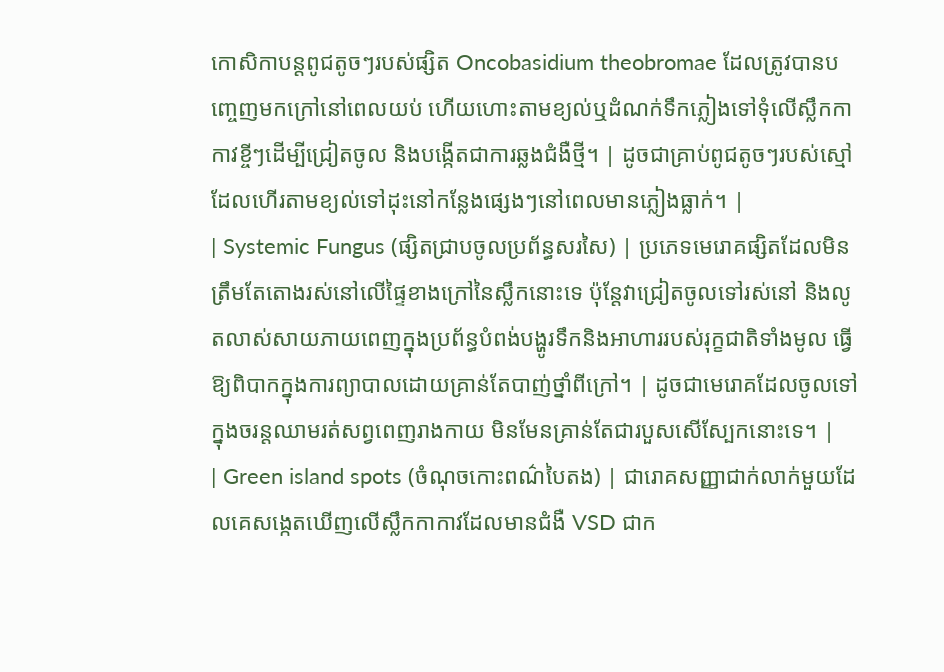កោសិកាបន្តពូជតូចៗរបស់ផ្សិត Oncobasidium theobromae ដែលត្រូវបានបញ្ចេញមកក្រៅនៅពេលយប់ ហើយហោះតាមខ្យល់ឬដំណក់ទឹកភ្លៀងទៅទុំលើស្លឹកកាកាវខ្ចីៗដើម្បីជ្រៀតចូល និងបង្កើតជាការឆ្លងជំងឺថ្មី។ | ដូចជាគ្រាប់ពូជតូចៗរបស់ស្មៅដែលហើរតាមខ្យល់ទៅដុះនៅកន្លែងផ្សេងៗនៅពេលមានភ្លៀងធ្លាក់។ |
| Systemic Fungus (ផ្សិតជ្រាបចូលប្រព័ន្ធសរសៃ) | ប្រភេទមេរោគផ្សិតដែលមិនត្រឹមតែតោងរស់នៅលើផ្ទៃខាងក្រៅនៃស្លឹកនោះទេ ប៉ុន្តែវាជ្រៀតចូលទៅរស់នៅ និងលូតលាស់សាយភាយពេញក្នុងប្រព័ន្ធបំពង់បង្ហូរទឹកនិងអាហាររបស់រុក្ខជាតិទាំងមូល ធ្វើឱ្យពិបាកក្នុងការព្យាបាលដោយគ្រាន់តែបាញ់ថ្នាំពីក្រៅ។ | ដូចជាមេរោគដែលចូលទៅក្នុងចរន្តឈាមរត់សព្វពេញរាងកាយ មិនមែនគ្រាន់តែជារបួសសើស្បែកនោះទេ។ |
| Green island spots (ចំណុចកោះពណ៌បៃតង) | ជារោគសញ្ញាជាក់លាក់មួយដែលគេសង្កេតឃើញលើស្លឹកកាកាវដែលមានជំងឺ VSD ជាក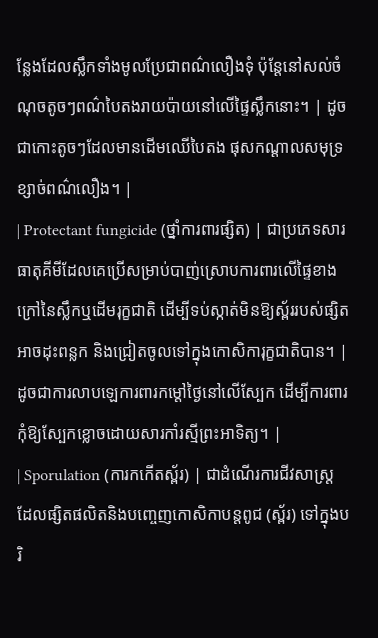ន្លែងដែលស្លឹកទាំងមូលប្រែជាពណ៌លឿងទុំ ប៉ុន្តែនៅសល់ចំណុចតូចៗពណ៌បៃតងរាយប៉ាយនៅលើផ្ទៃស្លឹកនោះ។ | ដូចជាកោះតូចៗដែលមានដើមឈើបៃតង ផុសកណ្តាលសមុទ្រខ្សាច់ពណ៌លឿង។ |
| Protectant fungicide (ថ្នាំការពារផ្សិត) | ជាប្រភេទសារធាតុគីមីដែលគេប្រើសម្រាប់បាញ់ស្រោបការពារលើផ្ទៃខាងក្រៅនៃស្លឹកឬដើមរុក្ខជាតិ ដើម្បីទប់ស្កាត់មិនឱ្យស្ព័ររបស់ផ្សិតអាចដុះពន្លក និងជ្រៀតចូលទៅក្នុងកោសិការុក្ខជាតិបាន។ | ដូចជាការលាបឡេការពារកម្តៅថ្ងៃនៅលើស្បែក ដើម្បីការពារកុំឱ្យស្បែកខ្លោចដោយសារកាំរស្មីព្រះអាទិត្យ។ |
| Sporulation (ការកកើតស្ព័រ) | ជាដំណើរការជីវសាស្ត្រដែលផ្សិតផលិតនិងបញ្ចេញកោសិកាបន្តពូជ (ស្ព័រ) ទៅក្នុងបរិ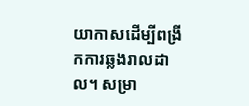យាកាសដើម្បីពង្រីកការឆ្លងរាលដាល។ សម្រា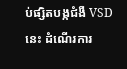ប់ផ្សិតបង្កជំងឺ VSD នេះ ដំណើរការ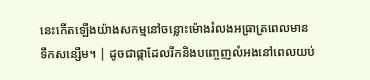នេះកើតឡើងយ៉ាងសកម្មនៅចន្លោះម៉ោងរំលងអធ្រាត្រពេលមានទឹកសន្សើម។ | ដូចជាផ្កាដែលរីកនិងបញ្ចេញលំអងនៅពេលយប់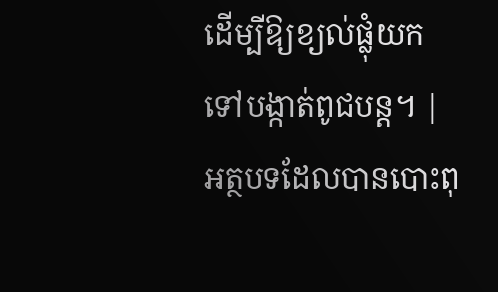ដើម្បីឱ្យខ្យល់ផ្លុំយកទៅបង្កាត់ពូជបន្ត។ |
អត្ថបទដែលបានបោះពុ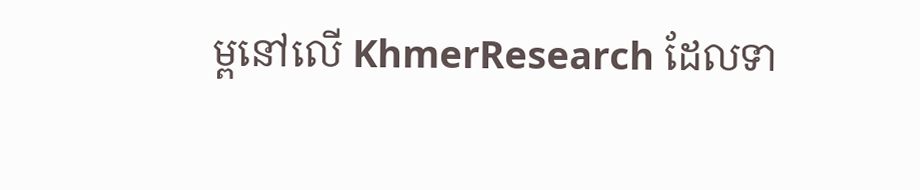ម្ពនៅលើ KhmerResearch ដែលទា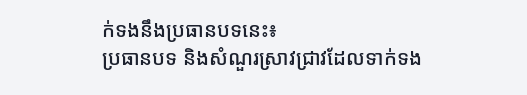ក់ទងនឹងប្រធានបទនេះ៖
ប្រធានបទ និងសំណួរស្រាវជ្រាវដែលទាក់ទង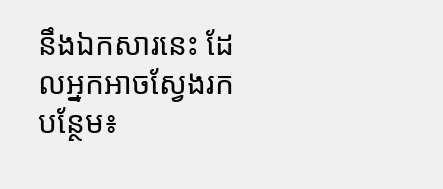នឹងឯកសារនេះ ដែលអ្នកអាចស្វែងរកបន្ថែម៖